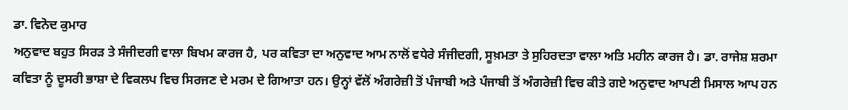ਡਾ. ਵਿਨੋਦ ਕੁਮਾਰ
ਅਨੁਵਾਦ ਬਹੁਤ ਸਿਰੜ ਤੇ ਸੰਜੀਦਗੀ ਵਾਲਾ ਬਿਖਮ ਕਾਰਜ ਹੈ, ਪਰ ਕਵਿਤਾ ਦਾ ਅਨੁਵਾਦ ਆਮ ਨਾਲੋਂ ਵਧੇਰੇ ਸੰਜੀਦਗੀ, ਸੂਖ਼ਮਤਾ ਤੇ ਸੁਹਿਰਦਤਾ ਵਾਲਾ ਅਤਿ ਮਹੀਨ ਕਾਰਜ ਹੈ। ਡਾ. ਰਾਜੇਸ਼ ਸ਼ਰਮਾ ਕਵਿਤਾ ਨੂੰ ਦੂਸਰੀ ਭਾਸ਼ਾ ਦੇ ਵਿਕਲਪ ਵਿਚ ਸਿਰਜਣ ਦੇ ਮਰਮ ਦੇ ਗਿਆਤਾ ਹਨ। ਉਨ੍ਹਾਂ ਵੱਲੋਂ ਅੰਗਰੇਜ਼ੀ ਤੋਂ ਪੰਜਾਬੀ ਅਤੇ ਪੰਜਾਬੀ ਤੋਂ ਅੰਗਰੇਜ਼ੀ ਵਿਚ ਕੀਤੇ ਗਏ ਅਨੁਵਾਦ ਆਪਣੀ ਮਿਸਾਲ ਆਪ ਹਨ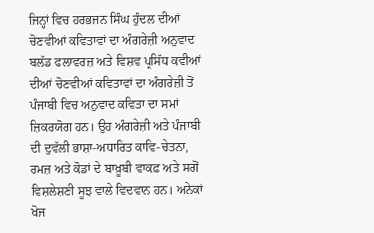ਜਿਨ੍ਹਾਂ ਵਿਚ ਹਰਭਜਨ ਸਿੰਘ ਹੁੰਦਲ ਦੀਆਂ ਚੋਣਵੀਆਂ ਕਵਿਤਾਵਾਂ ਦਾ ਅੰਗਰੇਜ਼ੀ ਅਨੁਵਾਦ ਬਲੱਡ ਫਲਾਵਰਜ਼ ਅਤੇ ਵਿਸ਼ਵ ਪ੍ਰਸਿੱਧ ਕਵੀਆਂ ਦੀਆਂ ਚੋਣਵੀਆਂ ਕਵਿਤਾਵਾਂ ਦਾ ਅੰਗਰੇਜ਼ੀ ਤੋਂ ਪੰਜਾਬੀ ਵਿਚ ਅਨੁਵਾਦ ਕਵਿਤਾ ਦਾ ਸਮਾਂ ਜ਼ਿਕਰਯੋਗ ਹਨ। ਉਹ ਅੰਗਰੇਜ਼ੀ ਅਤੇ ਪੰਜਾਬੀ ਦੀ ਦੁਵੱਲੀ ਭਾਸ਼ਾ-ਅਧਾਰਿਤ ਕਾਵਿ-ਚੇਤਨਾ, ਰਮਜ਼ ਅਤੇ ਕੋਡਾਂ ਦੇ ਬਾਖ਼ੂਬੀ ਵਾਕਫ਼ ਅਤੇ ਸਗੋਂ ਵਿਸ਼ਲੇਸ਼ਣੀ ਸੂਝ ਵਾਲੇ ਵਿਦਵਾਨ ਹਨ। ਅਨੇਕਾਂ ਖੋਜ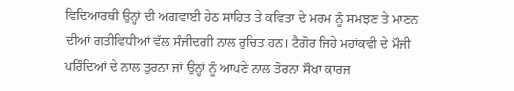ਵਿਦਿਆਰਥੀ ਉਨ੍ਹਾਂ ਦੀ ਅਗਵਾਈ ਹੇਠ ਸਾਹਿਤ ਤੇ ਕਵਿਤਾ ਦੇ ਮਰਮ ਨੂੰ ਸਮਝਣ ਤੇ ਮਾਣਨ ਦੀਆਂ ਗਤੀਵਿਧੀਆਂ ਵੱਲ ਸੰਜੀਦਗੀ ਨਾਲ ਰੁਚਿਤ ਹਨ। ਟੈਗੋਰ ਜਿਹੇ ਮਹਾਂਕਵੀ ਦੇ ਮੌਜੀ ਪਰਿੰਦਿਆਂ ਦੇ ਨਾਲ ਤੁਰਨਾ ਜਾਂ ਉਨ੍ਹਾਂ ਨੂੰ ਆਪਣੇ ਨਾਲ ਤੋਰਨਾ ਸੌਖਾ ਕਾਰਜ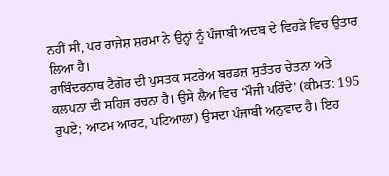ਨਹੀਂ ਸੀ, ਪਰ ਰਾਜੇਸ਼ ਸ਼ਰਮਾ ਨੇ ਉਨ੍ਹਾਂ ਨੂੰ ਪੰਜਾਬੀ ਅਦਬ ਦੇ ਵਿਹੜੇ ਵਿਚ ਉਤਾਰ ਲਿਆ ਹੈ।
ਰਾਬਿੰਦਰਨਾਥ ਟੈਗੋਰ ਦੀ ਪੁਸਤਕ ਸਟਰੇਅ ਬਰਡਜ਼ ਸੁਤੰਤਰ ਚੇਤਨਾ ਅਤੇ ਕਲਪਨਾ ਦੀ ਸਹਿਜ ਰਚਨਾ ਹੈ। ਉਸੇ ਲੈਅ ਵਿਚ ‘ਮੌਜੀ ਪਰਿੰਦੇ’ (ਕੀਮਤ: 195 ਰੁਪਏ; ਆਟਮ ਆਰਟ, ਪਟਿਆਲਾ) ਉਸਦਾ ਪੰਜਾਬੀ ਅਨੁਵਾਦ ਹੈ। ਇਹ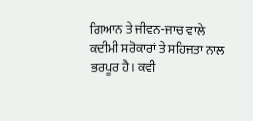ਗਿਆਨ ਤੇ ਜੀਵਨ-ਜਾਚ ਵਾਲੇ ਕਦੀਮੀ ਸਰੋਕਾਰਾਂ ਤੇ ਸਹਿਜਤਾ ਨਾਲ ਭਰਪੂਰ ਹੈ। ਕਵੀ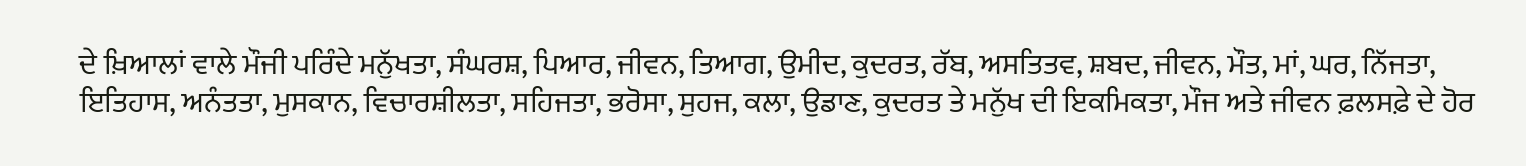ਦੇ ਖ਼ਿਆਲਾਂ ਵਾਲੇ ਮੌਜੀ ਪਰਿੰਦੇ ਮਨੁੱਖਤਾ, ਸੰਘਰਸ਼, ਪਿਆਰ, ਜੀਵਨ, ਤਿਆਗ, ਉਮੀਦ, ਕੁਦਰਤ, ਰੱਬ, ਅਸਤਿਤਵ, ਸ਼ਬਦ, ਜੀਵਨ, ਮੌਤ, ਮਾਂ, ਘਰ, ਨਿੱਜਤਾ, ਇਤਿਹਾਸ, ਅਨੰਤਤਾ, ਮੁਸਕਾਨ, ਵਿਚਾਰਸ਼ੀਲਤਾ, ਸਹਿਜਤਾ, ਭਰੋਸਾ, ਸੁਹਜ, ਕਲਾ, ਉਡਾਣ, ਕੁਦਰਤ ਤੇ ਮਨੁੱਖ ਦੀ ਇਕਮਿਕਤਾ, ਮੌਜ ਅਤੇ ਜੀਵਨ ਫ਼ਲਸਫ਼ੇ ਦੇ ਹੋਰ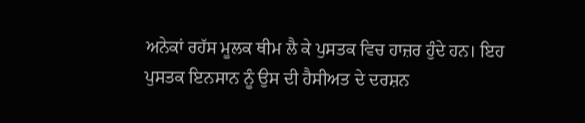ਅਨੇਕਾਂ ਰਹੱਸ ਮੂਲਕ ਥੀਮ ਲੈ ਕੇ ਪੁਸਤਕ ਵਿਚ ਹਾਜ਼ਰ ਹੁੰਦੇ ਹਨ। ਇਹ ਪੁਸਤਕ ਇਨਸਾਨ ਨੂੰ ਉਸ ਦੀ ਹੈਸੀਅਤ ਦੇ ਦਰਸ਼ਨ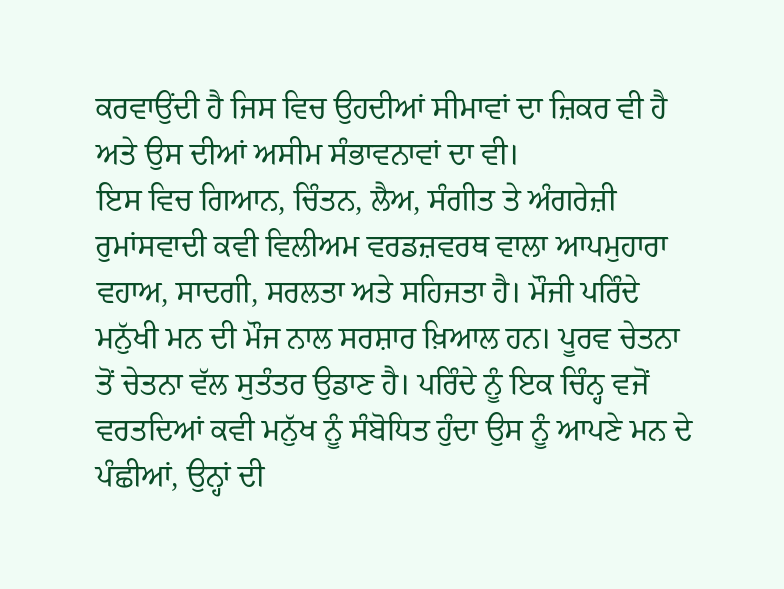ਕਰਵਾਉਂਦੀ ਹੈ ਜਿਸ ਵਿਚ ਉਹਦੀਆਂ ਸੀਮਾਵਾਂ ਦਾ ਜ਼ਿਕਰ ਵੀ ਹੈ ਅਤੇ ਉਸ ਦੀਆਂ ਅਸੀਮ ਸੰਭਾਵਨਾਵਾਂ ਦਾ ਵੀ।
ਇਸ ਵਿਚ ਗਿਆਨ, ਚਿੰਤਨ, ਲੈਅ, ਸੰਗੀਤ ਤੇ ਅੰਗਰੇਜ਼ੀ ਰੁਮਾਂਸਵਾਦੀ ਕਵੀ ਵਿਲੀਅਮ ਵਰਡਜ਼ਵਰਥ ਵਾਲਾ ਆਪਮੁਹਾਰਾ ਵਹਾਅ, ਸਾਦਗੀ, ਸਰਲਤਾ ਅਤੇ ਸਹਿਜਤਾ ਹੈ। ਮੌਜੀ ਪਰਿੰਦੇ ਮਨੁੱਖੀ ਮਨ ਦੀ ਮੌਜ ਨਾਲ ਸਰਸ਼ਾਰ ਖ਼ਿਆਲ ਹਨ। ਪੂਰਵ ਚੇਤਨਾ ਤੋਂ ਚੇਤਨਾ ਵੱਲ ਸੁਤੰਤਰ ਉਡਾਣ ਹੈ। ਪਰਿੰਦੇ ਨੂੰ ਇਕ ਚਿੰਨ੍ਹ ਵਜੋਂ ਵਰਤਦਿਆਂ ਕਵੀ ਮਨੁੱਖ ਨੂੰ ਸੰਬੋਧਿਤ ਹੁੰਦਾ ਉਸ ਨੂੰ ਆਪਣੇ ਮਨ ਦੇ ਪੰਛੀਆਂ, ਉਨ੍ਹਾਂ ਦੀ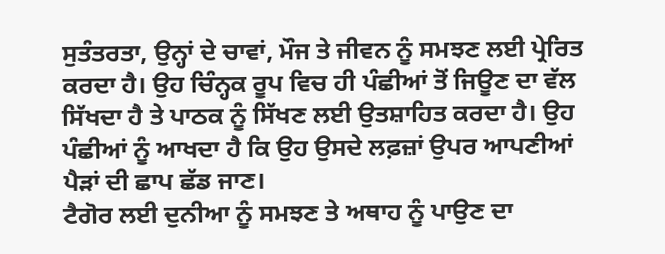ਸੁਤੰਤਰਤਾ, ਉਨ੍ਹਾਂ ਦੇ ਚਾਵਾਂ, ਮੌਜ ਤੇ ਜੀਵਨ ਨੂੰ ਸਮਝਣ ਲਈ ਪ੍ਰੇਰਿਤ ਕਰਦਾ ਹੈ। ਉਹ ਚਿੰਨ੍ਹਕ ਰੂਪ ਵਿਚ ਹੀ ਪੰਛੀਆਂ ਤੋਂ ਜਿਊਣ ਦਾ ਵੱਲ ਸਿੱਖਦਾ ਹੈ ਤੇ ਪਾਠਕ ਨੂੰ ਸਿੱਖਣ ਲਈ ਉਤਸ਼ਾਹਿਤ ਕਰਦਾ ਹੈ। ਉਹ ਪੰਛੀਆਂ ਨੂੰ ਆਖਦਾ ਹੈ ਕਿ ਉਹ ਉਸਦੇ ਲਫ਼ਜ਼ਾਂ ਉਪਰ ਆਪਣੀਆਂ ਪੈੜਾਂ ਦੀ ਛਾਪ ਛੱਡ ਜਾਣ।
ਟੈਗੋਰ ਲਈ ਦੁਨੀਆ ਨੂੰ ਸਮਝਣ ਤੇ ਅਥਾਹ ਨੂੰ ਪਾਉਣ ਦਾ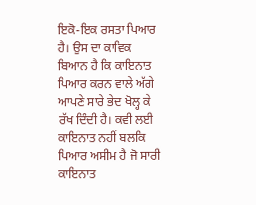ਇਕੋ-ਇਕ ਰਸਤਾ ਪਿਆਰ ਹੈ। ਉਸ ਦਾ ਕਾਵਿਕ ਬਿਆਨ ਹੈ ਕਿ ਕਾਇਨਾਤ ਪਿਆਰ ਕਰਨ ਵਾਲੇ ਅੱਗੇ ਆਪਣੇ ਸਾਰੇ ਭੇਦ ਖੋਲ੍ਹ ਕੇ ਰੱਖ ਦਿੰਦੀ ਹੈ। ਕਵੀ ਲਈ ਕਾਇਨਾਤ ਨਹੀਂ ਬਲਕਿ ਪਿਆਰ ਅਸੀਮ ਹੈ ਜੋ ਸਾਰੀ ਕਾਇਨਾਤ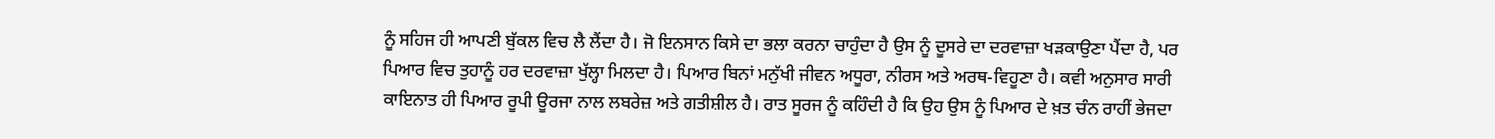ਨੂੰ ਸਹਿਜ ਹੀ ਆਪਣੀ ਬੁੱਕਲ ਵਿਚ ਲੈ ਲੈਂਦਾ ਹੈ। ਜੋ ਇਨਸਾਨ ਕਿਸੇ ਦਾ ਭਲਾ ਕਰਨਾ ਚਾਹੁੰਦਾ ਹੈ ਉਸ ਨੂੰ ਦੂਸਰੇ ਦਾ ਦਰਵਾਜ਼ਾ ਖੜਕਾਉਣਾ ਪੈਂਦਾ ਹੈ, ਪਰ ਪਿਆਰ ਵਿਚ ਤੁਹਾਨੂੰ ਹਰ ਦਰਵਾਜ਼ਾ ਖੁੱਲ੍ਹਾ ਮਿਲਦਾ ਹੈ। ਪਿਆਰ ਬਿਨਾਂ ਮਨੁੱਖੀ ਜੀਵਨ ਅਧੂਰਾ, ਨੀਰਸ ਅਤੇ ਅਰਥ-ਵਿਹੂਣਾ ਹੈ। ਕਵੀ ਅਨੁਸਾਰ ਸਾਰੀ ਕਾਇਨਾਤ ਹੀ ਪਿਆਰ ਰੂਪੀ ਊਰਜਾ ਨਾਲ ਲਬਰੇਜ਼ ਅਤੇ ਗਤੀਸ਼ੀਲ ਹੈ। ਰਾਤ ਸੂਰਜ ਨੂੰ ਕਹਿੰਦੀ ਹੈ ਕਿ ਉਹ ਉਸ ਨੂੰ ਪਿਆਰ ਦੇ ਖ਼ਤ ਚੰਨ ਰਾਹੀਂ ਭੇਜਦਾ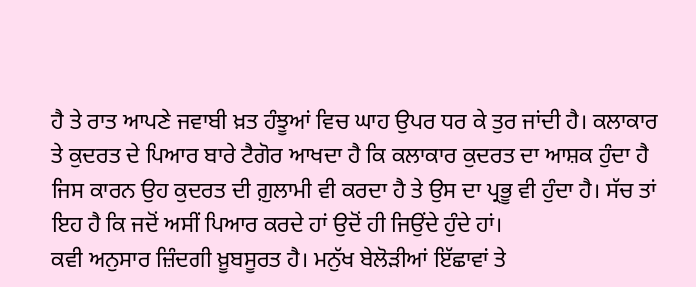ਹੈ ਤੇ ਰਾਤ ਆਪਣੇ ਜਵਾਬੀ ਖ਼ਤ ਹੰਝੂਆਂ ਵਿਚ ਘਾਹ ਉਪਰ ਧਰ ਕੇ ਤੁਰ ਜਾਂਦੀ ਹੈ। ਕਲਾਕਾਰ ਤੇ ਕੁਦਰਤ ਦੇ ਪਿਆਰ ਬਾਰੇ ਟੈਗੋਰ ਆਖਦਾ ਹੈ ਕਿ ਕਲਾਕਾਰ ਕੁਦਰਤ ਦਾ ਆਸ਼ਕ ਹੁੰਦਾ ਹੈ ਜਿਸ ਕਾਰਨ ਉਹ ਕੁਦਰਤ ਦੀ ਗ਼ੁਲਾਮੀ ਵੀ ਕਰਦਾ ਹੈ ਤੇ ਉਸ ਦਾ ਪ੍ਰਭੂ ਵੀ ਹੁੰਦਾ ਹੈ। ਸੱਚ ਤਾਂ ਇਹ ਹੈ ਕਿ ਜਦੋਂ ਅਸੀਂ ਪਿਆਰ ਕਰਦੇ ਹਾਂ ਉਦੋਂ ਹੀ ਜਿਉਂਦੇ ਹੁੰਦੇ ਹਾਂ।
ਕਵੀ ਅਨੁਸਾਰ ਜ਼ਿੰਦਗੀ ਖ਼ੂਬਸੂਰਤ ਹੈ। ਮਨੁੱਖ ਬੇਲੋੜੀਆਂ ਇੱਛਾਵਾਂ ਤੇ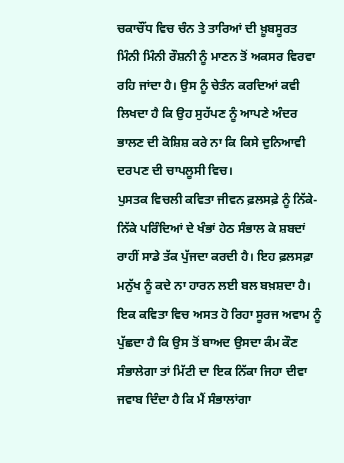ਚਕਾਚੌਂਧ ਵਿਚ ਚੰਨ ਤੇ ਤਾਰਿਆਂ ਦੀ ਖ਼ੂਬਸੂਰਤ ਮਿੰਨੀ ਮਿੰਨੀ ਰੌਸ਼ਨੀ ਨੂੰ ਮਾਣਨ ਤੋਂ ਅਕਸਰ ਵਿਰਵਾ ਰਹਿ ਜਾਂਦਾ ਹੈ। ਉਸ ਨੂੰ ਚੇਤੰਨ ਕਰਦਿਆਂ ਕਵੀ ਲਿਖਦਾ ਹੈ ਕਿ ਉਹ ਸੁਹੱਪਣ ਨੂੰ ਆਪਣੇ ਅੰਦਰ ਭਾਲਣ ਦੀ ਕੋਸ਼ਿਸ਼ ਕਰੇ ਨਾ ਕਿ ਕਿਸੇ ਦੁਨਿਆਵੀ ਦਰਪਣ ਦੀ ਚਾਪਲੂਸੀ ਵਿਚ।
ਪੁਸਤਕ ਵਿਚਲੀ ਕਵਿਤਾ ਜੀਵਨ ਫ਼ਲਸਫ਼ੇ ਨੂੰ ਨਿੱਕੇ-ਨਿੱਕੇ ਪਰਿੰਦਿਆਂ ਦੇ ਖੰਭਾਂ ਹੇਠ ਸੰਭਾਲ ਕੇ ਸ਼ਬਦਾਂ ਰਾਹੀਂ ਸਾਡੇ ਤੱਕ ਪੁੱਜਦਾ ਕਰਦੀ ਹੈ। ਇਹ ਫ਼ਲਸਫ਼ਾ ਮਨੁੱਖ ਨੂੰ ਕਦੇ ਨਾ ਹਾਰਨ ਲਈ ਬਲ ਬਖ਼ਸ਼ਦਾ ਹੈ। ਇਕ ਕਵਿਤਾ ਵਿਚ ਅਸਤ ਹੋ ਰਿਹਾ ਸੂਰਜ ਅਵਾਮ ਨੂੰ ਪੁੱਛਦਾ ਹੈ ਕਿ ਉਸ ਤੋਂ ਬਾਅਦ ਉਸਦਾ ਕੰਮ ਕੌਣ ਸੰਭਾਲੇਗਾ ਤਾਂ ਮਿੱਟੀ ਦਾ ਇਕ ਨਿੱਕਾ ਜਿਹਾ ਦੀਵਾ ਜਵਾਬ ਦਿੰਦਾ ਹੈ ਕਿ ਮੈਂ ਸੰਭਾਲਾਂਗਾ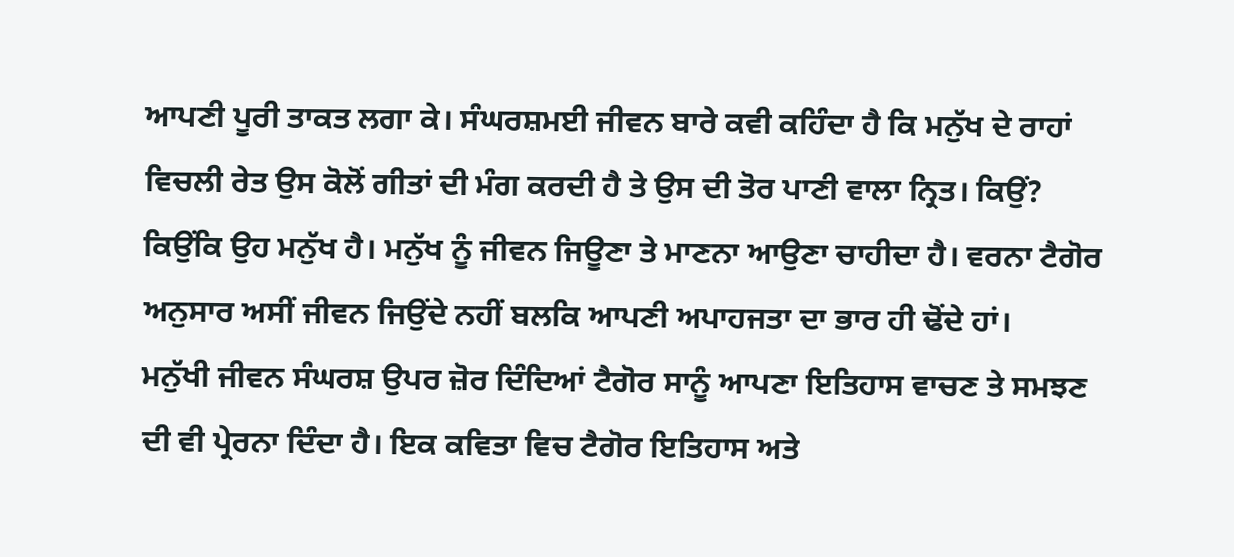ਆਪਣੀ ਪੂਰੀ ਤਾਕਤ ਲਗਾ ਕੇ। ਸੰਘਰਸ਼ਮਈ ਜੀਵਨ ਬਾਰੇ ਕਵੀ ਕਹਿੰਦਾ ਹੈ ਕਿ ਮਨੁੱਖ ਦੇ ਰਾਹਾਂ ਵਿਚਲੀ ਰੇਤ ਉਸ ਕੋਲੋਂ ਗੀਤਾਂ ਦੀ ਮੰਗ ਕਰਦੀ ਹੈ ਤੇ ਉਸ ਦੀ ਤੋਰ ਪਾਣੀ ਵਾਲਾ ਨ੍ਰਿਤ। ਕਿਉਂ? ਕਿਉਂਕਿ ਉਹ ਮਨੁੱਖ ਹੈ। ਮਨੁੱਖ ਨੂੰ ਜੀਵਨ ਜਿਊਣਾ ਤੇ ਮਾਣਨਾ ਆਉਣਾ ਚਾਹੀਦਾ ਹੈ। ਵਰਨਾ ਟੈਗੋਰ ਅਨੁਸਾਰ ਅਸੀਂ ਜੀਵਨ ਜਿਉਂਦੇ ਨਹੀਂ ਬਲਕਿ ਆਪਣੀ ਅਪਾਹਜਤਾ ਦਾ ਭਾਰ ਹੀ ਢੋਂਦੇ ਹਾਂ।
ਮਨੁੱਖੀ ਜੀਵਨ ਸੰਘਰਸ਼ ਉਪਰ ਜ਼ੋਰ ਦਿੰਦਿਆਂ ਟੈਗੋਰ ਸਾਨੂੰ ਆਪਣਾ ਇਤਿਹਾਸ ਵਾਚਣ ਤੇ ਸਮਝਣ ਦੀ ਵੀ ਪ੍ਰੇਰਨਾ ਦਿੰਦਾ ਹੈ। ਇਕ ਕਵਿਤਾ ਵਿਚ ਟੈਗੋਰ ਇਤਿਹਾਸ ਅਤੇ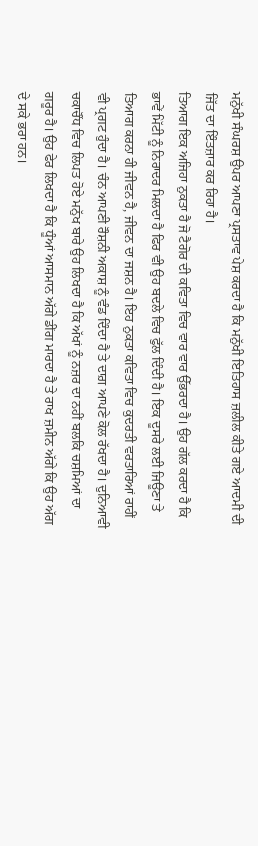ਮਨੁੱਖੀ ਸੰਘਰਸ਼ ਉਪਰ ਆਪਣਾ ਪ੍ਰਸਤਾਵ ਪੇਸ਼ ਕਰਦਾ ਹੈ ਕਿ ਮਨੁੱਖੀ ਇਤਿਹਾਸ ਜ਼ਲੀਲ ਕੀਤੇ ਗਏ ਆਦਮੀ ਦੀ ਜਿੱਤ ਦਾ ਇੰਤਜ਼ਾਰ ਕਰ ਰਿਹਾ ਹੈ।
ਤਿਆਗ ਇਕ ਅਜਿਹਾ ਨੁਕਤਾ ਹੈ ਜੋ ਟੈਗੋਰ ਦੀ ਕਵਿਤਾ ਵਿਚ ਵਾਰ ਵਾਰ ਉੱਭਰਦਾ ਹੈ। ਉਹ ਗੱਲ ਕਰਦਾ ਹੈ ਕਿ ਭਾਵੇਂ ਮਿੱਟੀ ਨੂੰ ਨਿਰਾਦਰ ਮਿਲਦਾ ਹੈ ਫਿਰ ਵੀ ਉਹ ਬਦਲੇ ਵਿਚ ਫੁੱਲ ਦਿੰਦੀ ਹੈ। ਇਕ ਦੂਸਰੇ ਲਈ ਜਿਊਣਾ ਤੇ ਤਿਆਗ ਕਰਨਾ ਹੀ ਜੀਵਨ ਹੈ, ਜੀਵਨ ਦਾ ਜਸ਼ਨ ਹੈ। ਇਹ ਨੁਕਤਾ ਕਵਿਤਾ ਵਿਚ ਕੁਦਰਤੀ ਵਰਤਾਰਿਆਂ ਰਾਹੀਂ ਵੀ ਪ੍ਰਗਟ ਹੁੰਦਾ ਹੈ। ਚੰਨ ਆਪਣੀ ਰੌਸ਼ਨੀ ਅਕਾਸ਼ ਨੂੰ ਵੰਡ ਦਿੰਦਾ ਹੈ ਤੇ ਦਾਗ਼ ਆਪਣੇ ਕੋਲ ਰੱਖਦਾ ਹੈ। ਦੁਨਿਆਵੀ ਚਕਾਚੌਂਧ ਵਿਚ ਲਿਪਤ ਹੋਏ ਮਨੁੱਖ ਬਾਰੇ ਉਹ ਲਿਖਦਾ ਹੈ ਕਿ ਅੱਖਾਂ ਨੂੰ ਨਜ਼ਰ ਦਾ ਨਹੀਂ ਬਲਕਿ ਚਸ਼ਮਿਆਂ ਦਾ ਗਰੂਰ ਹੈ। ਉਹ ਫੇਰ ਲਿਖਦਾ ਹੈ ਕਿ ਧੂੰਆਂ ਆਸਮਾਨ ਅੱਗੇ ਡੀਂਗ ਮਾਰਦਾ ਹੈ ਤੇ ਰਾਖ ਜ਼ਮੀਨ ਅੱਗੇ ਕਿ ਉਹ ਅੱਗ ਦੇ ਸਕੇ ਭਰਾ ਹਨ।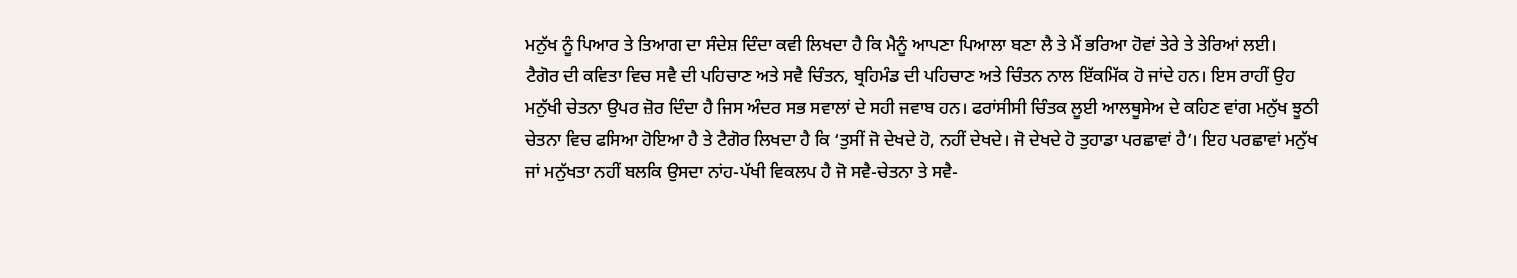ਮਨੁੱਖ ਨੂੰ ਪਿਆਰ ਤੇ ਤਿਆਗ ਦਾ ਸੰਦੇਸ਼ ਦਿੰਦਾ ਕਵੀ ਲਿਖਦਾ ਹੈ ਕਿ ਮੈਨੂੰ ਆਪਣਾ ਪਿਆਲਾ ਬਣਾ ਲੈ ਤੇ ਮੈਂ ਭਰਿਆ ਹੋਵਾਂ ਤੇਰੇ ਤੇ ਤੇਰਿਆਂ ਲਈ।
ਟੈਗੋਰ ਦੀ ਕਵਿਤਾ ਵਿਚ ਸਵੈ ਦੀ ਪਹਿਚਾਣ ਅਤੇ ਸਵੈ ਚਿੰਤਨ, ਬ੍ਰਹਿਮੰਡ ਦੀ ਪਹਿਚਾਣ ਅਤੇ ਚਿੰਤਨ ਨਾਲ ਇੱਕਮਿੱਕ ਹੋ ਜਾਂਦੇ ਹਨ। ਇਸ ਰਾਹੀਂ ਉਹ ਮਨੁੱਖੀ ਚੇਤਨਾ ਉਪਰ ਜ਼ੋਰ ਦਿੰਦਾ ਹੈ ਜਿਸ ਅੰਦਰ ਸਭ ਸਵਾਲਾਂ ਦੇ ਸਹੀ ਜਵਾਬ ਹਨ। ਫਰਾਂਸੀਸੀ ਚਿੰਤਕ ਲੂਈ ਆਲਥੂਸੇਅ ਦੇ ਕਹਿਣ ਵਾਂਗ ਮਨੁੱਖ ਝੂਠੀ ਚੇਤਨਾ ਵਿਚ ਫਸਿਆ ਹੋਇਆ ਹੈ ਤੇ ਟੈਗੋਰ ਲਿਖਦਾ ਹੈ ਕਿ ‘ਤੁਸੀਂ ਜੋ ਦੇਖਦੇ ਹੋ, ਨਹੀਂ ਦੇਖਦੇ। ਜੋ ਦੇਖਦੇ ਹੋ ਤੁਹਾਡਾ ਪਰਛਾਵਾਂ ਹੈ’। ਇਹ ਪਰਛਾਵਾਂ ਮਨੁੱਖ ਜਾਂ ਮਨੁੱਖਤਾ ਨਹੀਂ ਬਲਕਿ ਉਸਦਾ ਨਾਂਹ-ਪੱਖੀ ਵਿਕਲਪ ਹੈ ਜੋ ਸਵੈ-ਚੇਤਨਾ ਤੇ ਸਵੈ-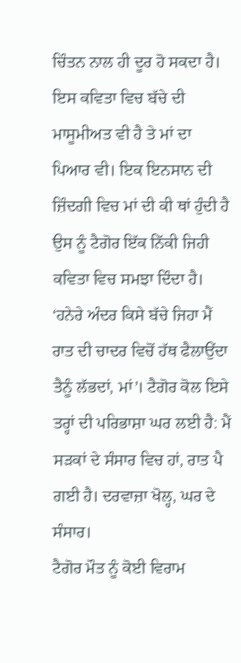ਚਿੰਤਨ ਨਾਲ ਹੀ ਦੂਰ ਹੋ ਸਕਦਾ ਹੈ।
ਇਸ ਕਵਿਤਾ ਵਿਚ ਬੱਚੇ ਦੀ ਮਾਸੂਮੀਅਤ ਵੀ ਹੈ ਤੇ ਮਾਂ ਦਾ ਪਿਆਰ ਵੀ। ਇਕ ਇਨਸਾਨ ਦੀ ਜ਼ਿੰਦਗੀ ਵਿਚ ਮਾਂ ਦੀ ਕੀ ਥਾਂ ਹੁੰਦੀ ਹੈ ਉਸ ਨੂੰ ਟੈਗੋਰ ਇੱਕ ਨਿੱਕੀ ਜਿਹੀ ਕਵਿਤਾ ਵਿਚ ਸਮਝਾ ਦਿੰਦਾ ਹੈ। ‘ਹਨੇਰੇ ਅੰਦਰ ਕਿਸੇ ਬੱਚੇ ਜਿਹਾ ਮੈਂ ਰਾਤ ਦੀ ਚਾਦਰ ਵਿਚੋਂ ਹੱਥ ਫੈਲਾਉਂਦਾ ਤੈਨੂੰ ਲੱਭਦਾਂ, ਮਾਂ’। ਟੈਗੋਰ ਕੋਲ ਇਸੇ ਤਰ੍ਹਾਂ ਦੀ ਪਰਿਭਾਸ਼ਾ ਘਰ ਲਈ ਹੈ: ਮੈਂ ਸੜਕਾਂ ਦੇ ਸੰਸਾਰ ਵਿਚ ਹਾਂ, ਰਾਤ ਪੈ ਗਈ ਹੈ। ਦਰਵਾਜ਼ਾ ਖੋਲ੍ਹ, ਘਰ ਦੇ ਸੰਸਾਰ।
ਟੈਗੋਰ ਮੌਤ ਨੂੰ ਕੋਈ ਵਿਰਾਮ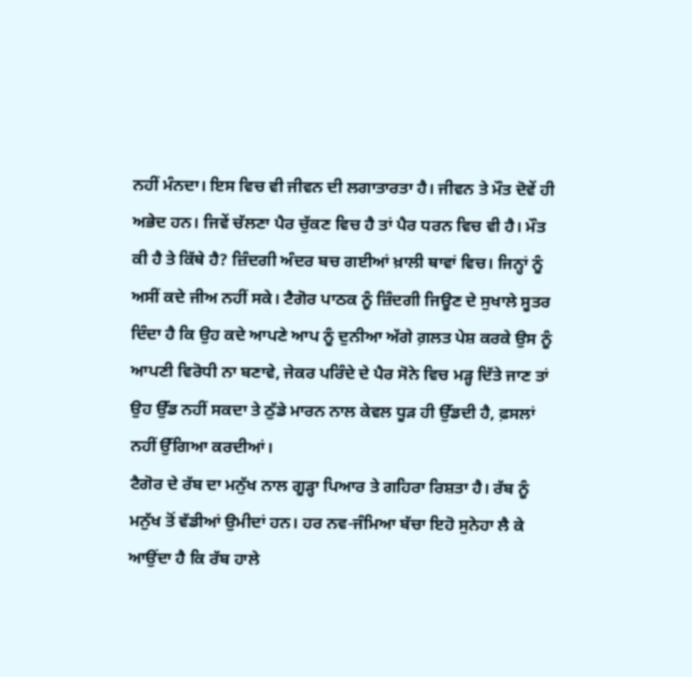ਨਹੀਂ ਮੰਨਦਾ। ਇਸ ਵਿਚ ਵੀ ਜੀਵਨ ਦੀ ਲਗਾਤਾਰਤਾ ਹੈ। ਜੀਵਨ ਤੇ ਮੌਤ ਦੋਵੇਂ ਹੀ ਅਭੇਦ ਹਨ। ਜਿਵੇਂ ਚੱਲਣਾ ਪੈਰ ਚੁੱਕਣ ਵਿਚ ਹੈ ਤਾਂ ਪੈਰ ਧਰਨ ਵਿਚ ਵੀ ਹੈ। ਮੌਤ ਕੀ ਹੈ ਤੇ ਕਿੱਥੇ ਹੈ? ਜ਼ਿੰਦਗੀ ਅੰਦਰ ਬਚ ਗਈਆਂ ਖ਼ਾਲੀ ਥਾਵਾਂ ਵਿਚ। ਜਿਨ੍ਹਾਂ ਨੂੰ ਅਸੀਂ ਕਦੇ ਜੀਅ ਨਹੀਂ ਸਕੇ। ਟੈਗੋਰ ਪਾਠਕ ਨੂੰ ਜ਼ਿੰਦਗੀ ਜਿਊਣ ਦੇ ਸੁਖਾਲੇ ਸੂਤਰ ਦਿੰਦਾ ਹੈ ਕਿ ਉਹ ਕਦੇ ਆਪਣੇ ਆਪ ਨੂੰ ਦੁਨੀਆ ਅੱਗੇ ਗ਼ਲਤ ਪੇਸ਼ ਕਰਕੇ ਉਸ ਨੂੰ ਆਪਣੀ ਵਿਰੋਧੀ ਨਾ ਬਣਾਵੇ, ਜੇਕਰ ਪਰਿੰਦੇ ਦੇ ਪੈਰ ਸੋਨੇ ਵਿਚ ਮੜ੍ਹ ਦਿੱਤੇ ਜਾਣ ਤਾਂ ਉਹ ਉੱਡ ਨਹੀਂ ਸਕਦਾ ਤੇ ਠੁੱਡੇ ਮਾਰਨ ਨਾਲ ਕੇਵਲ ਧੂੜ ਹੀ ਉੱਡਦੀ ਹੈ, ਫ਼ਸਲਾਂ ਨਹੀਂ ਉੱਗਿਆ ਕਰਦੀਆਂ।
ਟੈਗੋਰ ਦੇ ਰੱਬ ਦਾ ਮਨੁੱਖ ਨਾਲ ਗੂੜ੍ਹਾ ਪਿਆਰ ਤੇ ਗਹਿਰਾ ਰਿਸ਼ਤਾ ਹੈ। ਰੱਬ ਨੂੰ ਮਨੁੱਖ ਤੋਂ ਵੱਡੀਆਂ ਉਮੀਦਾਂ ਹਨ। ਹਰ ਨਵ-ਜੰਮਿਆ ਬੱਚਾ ਇਹੋ ਸੁਨੇਹਾ ਲੈ ਕੇ ਆਉਂਦਾ ਹੈ ਕਿ ਰੱਬ ਹਾਲੇ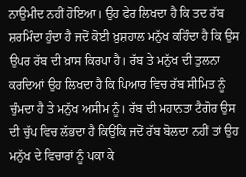ਨਾਉਮੀਦ ਨਹੀਂ ਹੋਇਆ। ਉਹ ਫੇਰ ਲਿਖਦਾ ਹੈ ਕਿ ਤਦ ਰੱਬ ਸ਼ਰਮਿੰਦਾ ਹੁੰਦਾ ਹੈ ਜਦੋਂ ਕੋਈ ਖ਼ੁਸ਼ਹਾਲ ਮਨੁੱਖ ਕਹਿੰਦਾ ਹੈ ਕਿ ਉਸ ਉਪਰ ਰੱਬ ਦੀ ਖ਼ਾਸ ਕਿਰਪਾ ਹੈ। ਰੱਬ ਤੇ ਮਨੁੱਖ ਦੀ ਤੁਲਨਾ ਕਰਦਿਆਂ ਉਹ ਲਿਖਦਾ ਹੈ ਕਿ ਪਿਆਰ ਵਿਚ ਰੱਬ ਸੀਮਿਤ ਨੂੰ ਚੁੰਮਦਾ ਹੈ ਤੇ ਮਨੁੱਖ ਅਸੀਮ ਨੂੰ। ਰੱਬ ਦੀ ਮਹਾਨਤਾ ਟੈਗੋਰ ਉਸ ਦੀ ਚੁੱਪ ਵਿਚ ਲੱਭਦਾ ਹੈ ਕਿਉਂਕਿ ਜਦੋਂ ਰੱਬ ਬੋਲਦਾ ਨਹੀਂ ਤਾਂ ਉਹ ਮਨੁੱਖ ਦੇ ਵਿਚਾਰਾਂ ਨੂੰ ਪਕਾ ਕੇ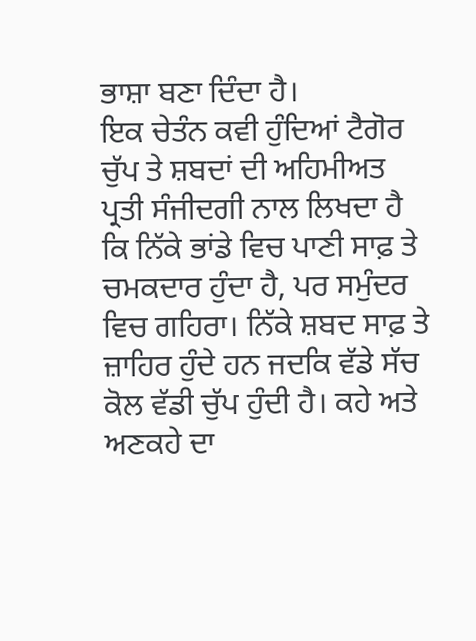ਭਾਸ਼ਾ ਬਣਾ ਦਿੰਦਾ ਹੈ।
ਇਕ ਚੇਤੰਨ ਕਵੀ ਹੁੰਦਿਆਂ ਟੈਗੋਰ ਚੁੱਪ ਤੇ ਸ਼ਬਦਾਂ ਦੀ ਅਹਿਮੀਅਤ ਪ੍ਰਤੀ ਸੰਜੀਦਗੀ ਨਾਲ ਲਿਖਦਾ ਹੈ ਕਿ ਨਿੱਕੇ ਭਾਂਡੇ ਵਿਚ ਪਾਣੀ ਸਾਫ਼ ਤੇ ਚਮਕਦਾਰ ਹੁੰਦਾ ਹੈ, ਪਰ ਸਮੁੰਦਰ ਵਿਚ ਗਹਿਰਾ। ਨਿੱਕੇ ਸ਼ਬਦ ਸਾਫ਼ ਤੇ ਜ਼ਾਹਿਰ ਹੁੰਦੇ ਹਨ ਜਦਕਿ ਵੱਡੇ ਸੱਚ ਕੋਲ ਵੱਡੀ ਚੁੱਪ ਹੁੰਦੀ ਹੈ। ਕਹੇ ਅਤੇ ਅਣਕਹੇ ਦਾ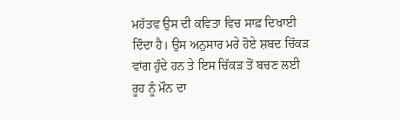ਮਹੱਤਵ ਉਸ ਦੀ ਕਵਿਤਾ ਵਿਚ ਸਾਫ਼ ਦਿਖਾਈ ਦਿੰਦਾ ਹੈ। ਉਸ ਅਨੁਸਾਰ ਮਰੇ ਹੋਏ ਸ਼ਬਦ ਚਿੱਕੜ ਵਾਂਗ ਹੁੰਦੇ ਹਨ ਤੇ ਇਸ ਚਿੱਕੜ ਤੋਂ ਬਚਣ ਲਈ ਰੂਹ ਨੂੰ ਮੌਨ ਦਾ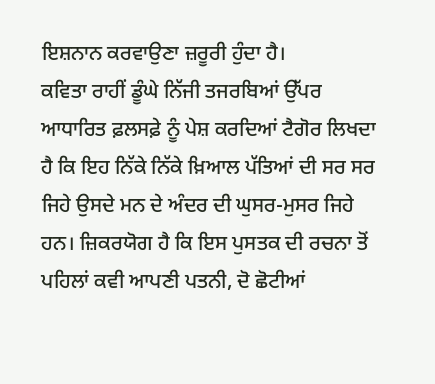ਇਸ਼ਨਾਨ ਕਰਵਾਉਣਾ ਜ਼ਰੂਰੀ ਹੁੰਦਾ ਹੈ।
ਕਵਿਤਾ ਰਾਹੀਂ ਡੂੰਘੇ ਨਿੱਜੀ ਤਜਰਬਿਆਂ ਉੱਪਰ ਆਧਾਰਿਤ ਫ਼ਲਸਫ਼ੇ ਨੂੰ ਪੇਸ਼ ਕਰਦਿਆਂ ਟੈਗੋਰ ਲਿਖਦਾ ਹੈ ਕਿ ਇਹ ਨਿੱਕੇ ਨਿੱਕੇ ਖ਼ਿਆਲ ਪੱਤਿਆਂ ਦੀ ਸਰ ਸਰ ਜਿਹੇ ਉਸਦੇ ਮਨ ਦੇ ਅੰਦਰ ਦੀ ਘੁਸਰ-ਮੁਸਰ ਜਿਹੇ ਹਨ। ਜ਼ਿਕਰਯੋਗ ਹੈ ਕਿ ਇਸ ਪੁਸਤਕ ਦੀ ਰਚਨਾ ਤੋਂ ਪਹਿਲਾਂ ਕਵੀ ਆਪਣੀ ਪਤਨੀ, ਦੋ ਛੋਟੀਆਂ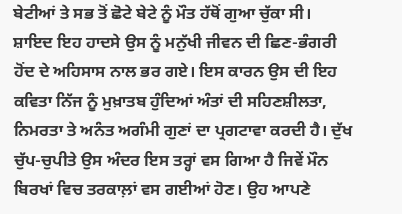ਬੇਟੀਆਂ ਤੇ ਸਭ ਤੋਂ ਛੋਟੇ ਬੇਟੇ ਨੂੰ ਮੌਤ ਹੱਥੋਂ ਗੁਆ ਚੁੱਕਾ ਸੀ। ਸ਼ਾਇਦ ਇਹ ਹਾਦਸੇ ਉਸ ਨੂੰ ਮਨੁੱਖੀ ਜੀਵਨ ਦੀ ਛਿਣ-ਭੰਗਰੀ ਹੋਂਦ ਦੇ ਅਹਿਸਾਸ ਨਾਲ ਭਰ ਗਏ। ਇਸ ਕਾਰਨ ਉਸ ਦੀ ਇਹ ਕਵਿਤਾ ਨਿੱਜ ਨੂੰ ਮੁਖ਼ਾਤਬ ਹੁੰਦਿਆਂ ਅੰਤਾਂ ਦੀ ਸਹਿਣਸ਼ੀਲਤਾ, ਨਿਮਰਤਾ ਤੇ ਅਨੰਤ ਅਗੰਮੀ ਗੁਣਾਂ ਦਾ ਪ੍ਰਗਟਾਵਾ ਕਰਦੀ ਹੈ। ਦੁੱਖ ਚੁੱਪ-ਚੁਪੀਤੇ ਉਸ ਅੰਦਰ ਇਸ ਤਰ੍ਹਾਂ ਵਸ ਗਿਆ ਹੈ ਜਿਵੇਂ ਮੌਨ ਬਿਰਖਾਂ ਵਿਚ ਤਰਕਾਲ਼ਾਂ ਵਸ ਗਈਆਂ ਹੋਣ। ਉਹ ਆਪਣੇ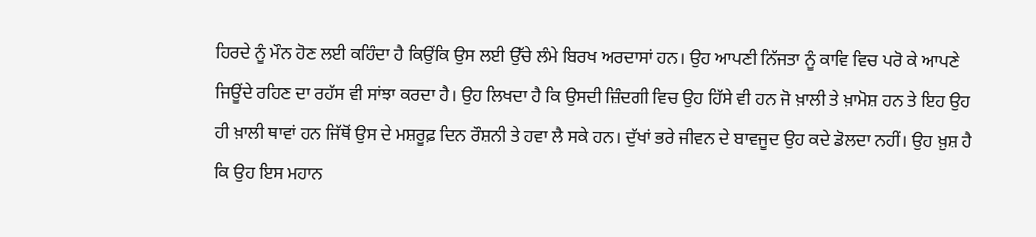ਹਿਰਦੇ ਨੂੰ ਮੌਨ ਹੋਣ ਲਈ ਕਹਿੰਦਾ ਹੈ ਕਿਉਂਕਿ ਉਸ ਲਈ ਉੱਚੇ ਲੰਮੇ ਬਿਰਖ ਅਰਦਾਸਾਂ ਹਨ। ਉਹ ਆਪਣੀ ਨਿੱਜਤਾ ਨੂੰ ਕਾਵਿ ਵਿਚ ਪਰੋ ਕੇ ਆਪਣੇ ਜਿਊਂਦੇ ਰਹਿਣ ਦਾ ਰਹੱਸ ਵੀ ਸਾਂਝਾ ਕਰਦਾ ਹੈ। ਉਹ ਲਿਖਦਾ ਹੈ ਕਿ ਉਸਦੀ ਜ਼ਿੰਦਗੀ ਵਿਚ ਉਹ ਹਿੱਸੇ ਵੀ ਹਨ ਜੋ ਖ਼ਾਲੀ ਤੇ ਖ਼ਾਮੋਸ਼ ਹਨ ਤੇ ਇਹ ਉਹ ਹੀ ਖ਼ਾਲੀ ਥਾਵਾਂ ਹਨ ਜਿੱਥੋਂ ਉਸ ਦੇ ਮਸ਼ਰੂਫ਼ ਦਿਨ ਰੌਸ਼ਨੀ ਤੇ ਹਵਾ ਲੈ ਸਕੇ ਹਨ। ਦੁੱਖਾਂ ਭਰੇ ਜੀਵਨ ਦੇ ਬਾਵਜੂਦ ਉਹ ਕਦੇ ਡੋਲਦਾ ਨਹੀਂ। ਉਹ ਖ਼ੁਸ਼ ਹੈ ਕਿ ਉਹ ਇਸ ਮਹਾਨ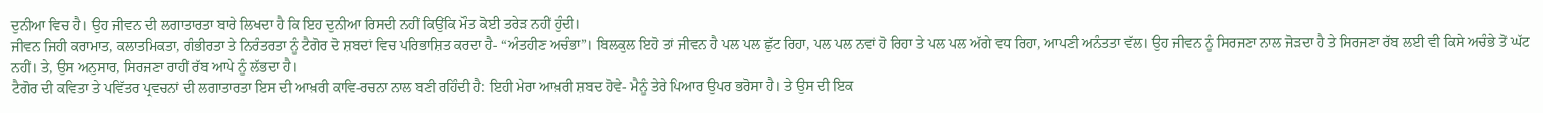ਦੁਨੀਆ ਵਿਚ ਹੈ। ਉਹ ਜੀਵਨ ਦੀ ਲਗਾਤਾਰਤਾ ਬਾਰੇ ਲਿਖਦਾ ਹੈ ਕਿ ਇਹ ਦੁਨੀਆ ਰਿਸਦੀ ਨਹੀਂ ਕਿਉਂਕਿ ਮੌਤ ਕੋਈ ਤਰੇੜ ਨਹੀਂ ਹੁੰਦੀ।
ਜੀਵਨ ਜਿਹੀ ਕਰਾਮਾਤ, ਕਲਾਤਮਿਕਤਾ, ਗੰਭੀਰਤਾ ਤੇ ਨਿਰੰਤਰਤਾ ਨੂੰ ਟੈਗੋਰ ਦੋ ਸ਼ਬਦਾਂ ਵਿਚ ਪਰਿਭਾਸ਼ਿਤ ਕਰਦਾ ਹੈ- “ਅੰਤਹੀਣ ਅਚੰਭਾ”। ਬਿਲਕੁਲ ਇਹੋ ਤਾਂ ਜੀਵਨ ਹੈ ਪਲ ਪਲ ਛੁੱਟ ਰਿਹਾ, ਪਲ ਪਲ ਨਵਾਂ ਹੋ ਰਿਹਾ ਤੇ ਪਲ ਪਲ ਅੱਗੇ ਵਧ ਰਿਹਾ, ਆਪਣੀ ਅਨੰਤਤਾ ਵੱਲ। ਉਹ ਜੀਵਨ ਨੂੰ ਸਿਰਜਣਾ ਨਾਲ ਜੋੜਦਾ ਹੈ ਤੇ ਸਿਰਜਣਾ ਰੱਬ ਲਈ ਵੀ ਕਿਸੇ ਅਚੰਭੇ ਤੋਂ ਘੱਟ ਨਹੀਂ। ਤੇ, ਉਸ ਅਨੁਸਾਰ, ਸਿਰਜਣਾ ਰਾਹੀਂ ਰੱਬ ਆਪੇ ਨੂੰ ਲੱਭਦਾ ਹੈ।
ਟੈਗੋਰ ਦੀ ਕਵਿਤਾ ਤੇ ਪਵਿੱਤਰ ਪ੍ਰਵਚਨਾਂ ਦੀ ਲਗਾਤਾਰਤਾ ਇਸ ਦੀ ਆਖ਼ਰੀ ਕਾਵਿ-ਰਚਨਾ ਨਾਲ ਬਣੀ ਰਹਿੰਦੀ ਹੈ: ਇਹੀ ਮੇਰਾ ਆਖ਼ਰੀ ਸ਼ਬਦ ਹੋਵੇ- ਮੈਨੂੰ ਤੇਰੇ ਪਿਆਰ ਉਪਰ ਭਰੋਸਾ ਹੈ। ਤੇ ਉਸ ਦੀ ਇਕ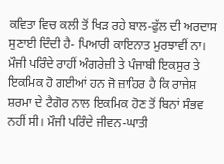ਕਵਿਤਾ ਵਿਚ ਕਲੀ ਤੋਂ ਖਿੜ ਰਹੇ ਬਾਲ-ਫੁੱਲ ਦੀ ਅਰਦਾਸ ਸੁਣਾਈ ਦਿੰਦੀ ਹੈ- ਪਿਆਰੀ ਕਾਇਨਾਤ ਮੁਰਝਾਵੀਂ ਨਾ।
ਮੌਜੀ ਪਰਿੰਦੇ ਰਾਹੀਂ ਅੰਗਰੇਜ਼ੀ ਤੇ ਪੰਜਾਬੀ ਇਕਸੁਰ ਤੇ ਇਕਮਿਕ ਹੋ ਗਈਆਂ ਹਨ ਜੋ ਜ਼ਾਹਿਰ ਹੈ ਕਿ ਰਾਜੇਸ਼ ਸ਼ਰਮਾ ਦੇ ਟੈਗੋਰ ਨਾਲ ਇਕਮਿਕ ਹੋਣ ਤੋਂ ਬਿਨਾਂ ਸੰਭਵ ਨਹੀਂ ਸੀ। ਮੌਜੀ ਪਰਿੰਦੇ ਜੀਵਨ-ਘਾਤੀ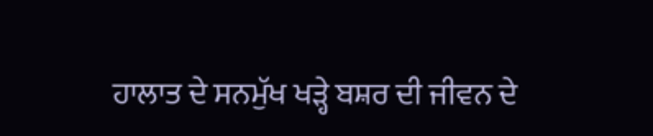ਹਾਲਾਤ ਦੇ ਸਨਮੁੱਖ ਖੜ੍ਹੇ ਬਸ਼ਰ ਦੀ ਜੀਵਨ ਦੇ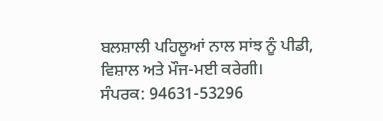ਬਲਸ਼ਾਲੀ ਪਹਿਲੂਆਂ ਨਾਲ ਸਾਂਝ ਨੂੰ ਪੀਡੀ, ਵਿਸ਼ਾਲ ਅਤੇ ਮੌਜ-ਮਈ ਕਰੇਗੀ।
ਸੰਪਰਕ: 94631-53296